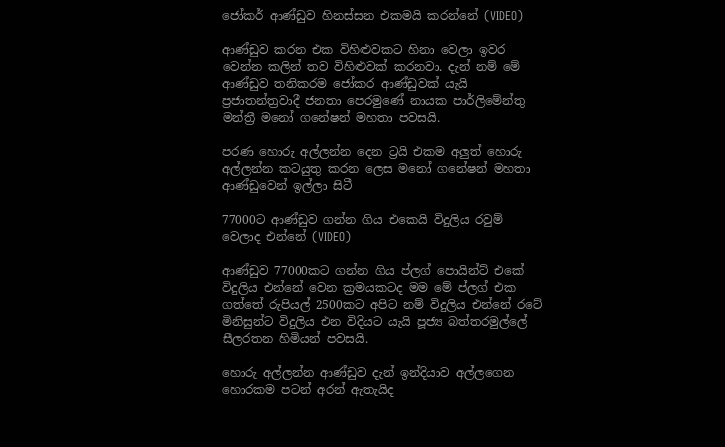ජෝකර් ආණ්ඩුව හිනස්සන එකමයි කරන්නේ (VIDEO)

ආණ්ඩුව කරන එක විහිළුවකට හිනා වෙලා ඉවර වෙන්න කලින් තව විහිළුවක් කරනවා. දැන් නම් මේ ආණ්ඩුව තනිකරම ජෝකර ආණ්ඩුවක් යැයි ප්‍රජාතන්ත්‍රවාදී ජනතා පෙරමුණේ නායක පාර්ලිමේන්තු මන්ත්‍රී මනෝ ගනේෂන් මහතා පවසයි.

පරණ හොරු අල්ලන්න දෙන ට්‍රයි එකම අලුත් හොරු අල්ලන්න කටයුතු කරන ලෙස මනෝ ගනේෂන් මහතා ආණ්ඩුවෙන් ඉල්ලා සිටී

77000ට ආණ්ඩුව ගන්න ගිය එකෙයි විදුලිය රවුම් වෙලාද එන්නේ (VIDEO)

ආණ්ඩුව 77000කට ගන්න ගිය ප්ලග් පොයින්ට් එකේ විදුලිය එන්නේ වෙන ක්‍රමයකටද මම මේ ප්ලග් එක ගත්තේ රුපියල් 2500කට අපිට නම් විදුලිය එන්නේ රටේ මිනිසුන්ට විදුලිය එන විදියට යැයි පූජ්‍ය බත්තරමුල්ලේ සීලරතන හිමියන් පවසයි.

හොරු අල්ලන්න ආණ්ඩුව දැන් ඉන්දියාව අල්ලගෙන හොරකම පටන් අරන් ඇතැයිද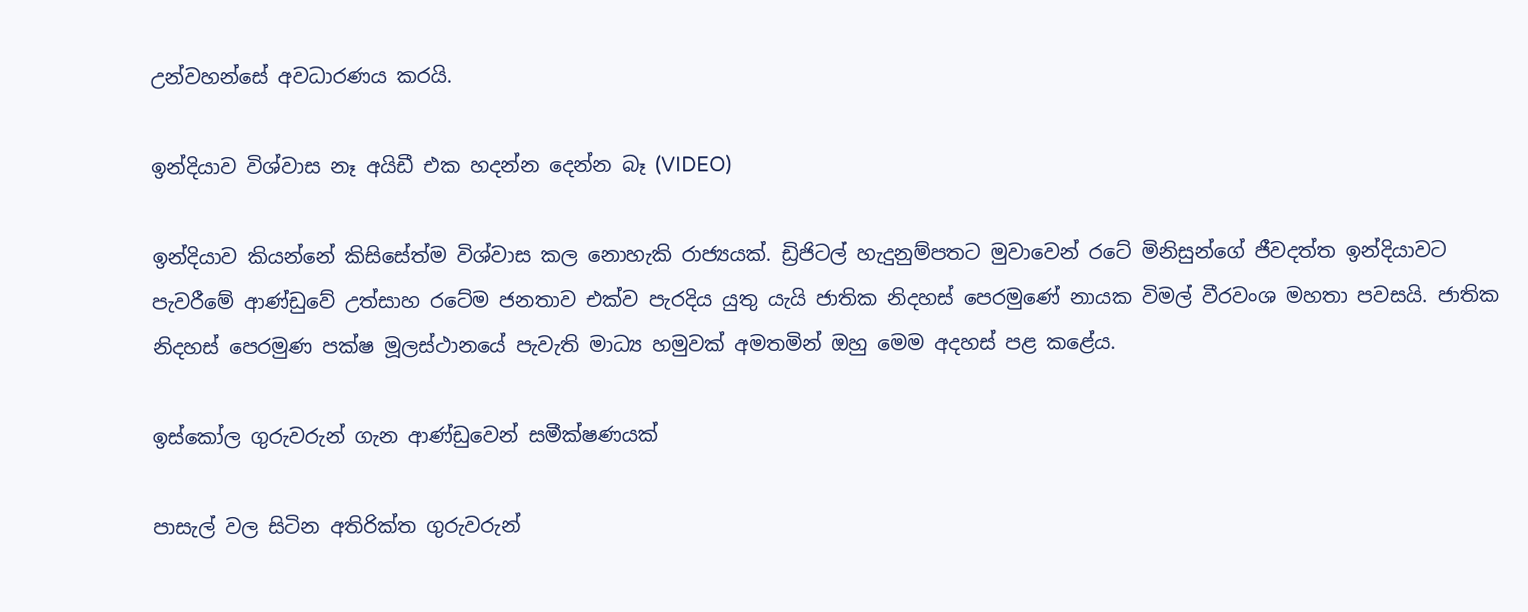උන්වහන්සේ අවධාරණය කරයි.

ඉන්දියාව විශ්වාස නෑ අයිඩී එක හදන්න දෙන්න බෑ (VIDEO)

ඉන්දියාව කියන්නේ කිසිසේත්ම විශ්වාස කල නොහැකි රාජ්‍යයක්. ඩ්‍රිජිටල් හැදුනුම්පතට මුවාවෙන් රටේ මිනිසුන්ගේ ජීවදත්ත ඉන්දියාවට පැවරීමේ ආණ්ඩුවේ උත්සාහ රටේම ජනතාව එක්ව පැරදිය යුතු යැයි ජාතික නිදහස් පෙරමුණේ නායක විමල් වීරවංශ මහතා පවසයි. ජාතික නිදහස් පෙරමුණ පක්ෂ මූලස්ථානයේ පැවැති මාධ්‍ය හමුවක් අමතමින් ඔහු මෙම අදහස් පළ කළේය.

ඉස්කෝල ගුරුවරුන් ගැන ආණ්ඩුවෙන් සමීක්ෂණයක්

පාසැල් වල සිටින අතිරික්ත ගුරුවරුන්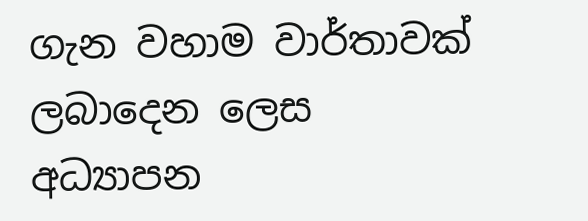ගැන වහාම වාර්තාවක් ලබාදෙන ලෙස අධ්‍යාපන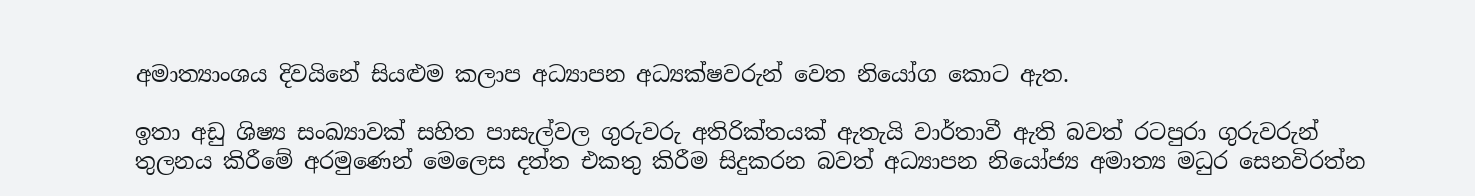අමාත්‍යාංශය දිවයිනේ සියළුම කලාප අධ්‍යාපන අධ්‍යක්ෂවරුන් වෙත නියෝග කොට ඇත.

ඉතා අඩු ශිෂ්‍ය සංඛ්‍යාවක් සහිත පාසැල්වල ගුරුවරු අතිරික්තයක් ඇතැයි වාර්තාවී ඇති බවත් රටපුරා ගුරුවරුන් තුලනය කිරීමේ අරමුණෙන් මෙලෙස දත්ත එකතු කිරීම සිදුකරන බවත් අධ්‍යාපන නියෝජ්‍ය අමාත්‍ය මධුර සෙනවිරත්න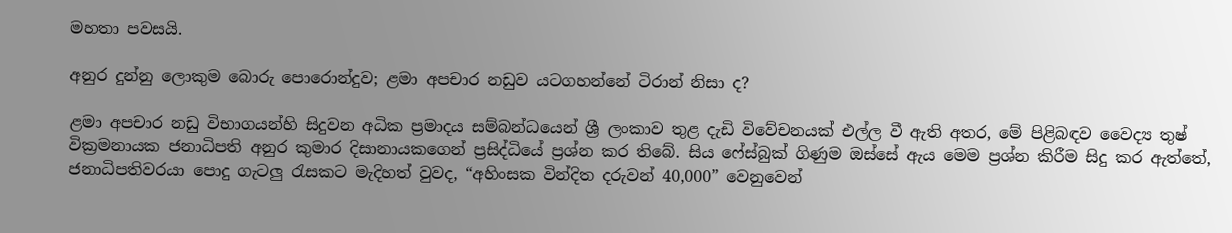මහතා පවසයි.

අනුර දුන්නු ලොකුම බොරු පොරොන්දුව; ළමා අපචාර නඩුව යටගහන්නේ ටිරාන් නිසා ද?

ළමා අපචාර නඩු විභාගයන්හි සිදුවන අධික ප්‍රමාදය සම්බන්ධයෙන් ශ්‍රී ලංකාව තුළ දැඩි විවේචනයක් එල්ල වී ඇති අතර, මේ පිළිබඳව වෛද්‍ය තුෂ් වික්‍රමනායක ජනාධිපති අනුර කුමාර දිසානායකගෙන් ප්‍රසිද්ධියේ ප්‍රශ්න කර තිබේ. සිය ෆේස්බුක් ගිණුම ඔස්සේ ඇය මෙම ප්‍රශ්න කිරීම සිදු කර ඇත්තේ, ජනාධිපතිවරයා පොදු ගැටලු රැසකට මැදිහත් වුවද, “අහිංසක වින්දිත දරුවන් 40,000” වෙනුවෙන්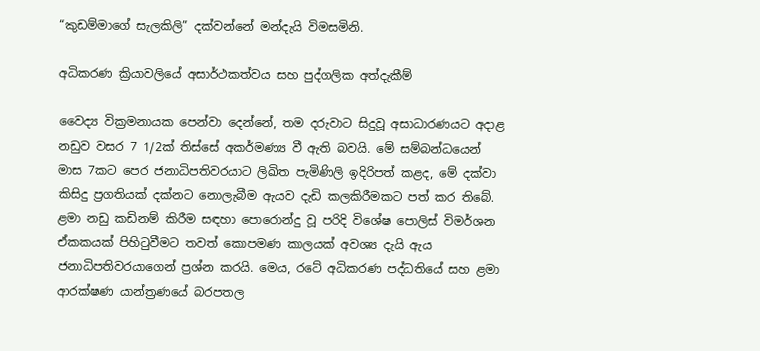“කුඩම්මාගේ සැලකිලි” දක්වන්නේ මන්දැයි විමසමිනි.

අධිකරණ ක්‍රියාවලියේ අසාර්ථකත්වය සහ පුද්ගලික අත්දැකීම්

වෛද්‍ය වික්‍රමනායක පෙන්වා දෙන්නේ, තම දරුවාට සිදුවූ අසාධාරණයට අදාළ නඩුව වසර 7 1/2ක් තිස්සේ අකර්මණ්‍ය වී ඇති බවයි. මේ සම්බන්ධයෙන් මාස 7කට පෙර ජනාධිපතිවරයාට ලිඛිත පැමිණිලි ඉදිරිපත් කළද, මේ දක්වා කිසිදු ප්‍රගතියක් දක්නට නොලැබීම ඇයව දැඩි කලකිරීමකට පත් කර තිබේ. ළමා නඩු කඩිනම් කිරීම සඳහා පොරොන්දු වූ පරිදි විශේෂ පොලිස් විමර්ශන ඒකකයක් පිහිටුවීමට තවත් කොපමණ කාලයක් අවශ්‍ය දැයි ඇය ජනාධිපතිවරයාගෙන් ප්‍රශ්න කරයි. මෙය, රටේ අධිකරණ පද්ධතියේ සහ ළමා ආරක්ෂණ යාන්ත්‍රණයේ බරපතල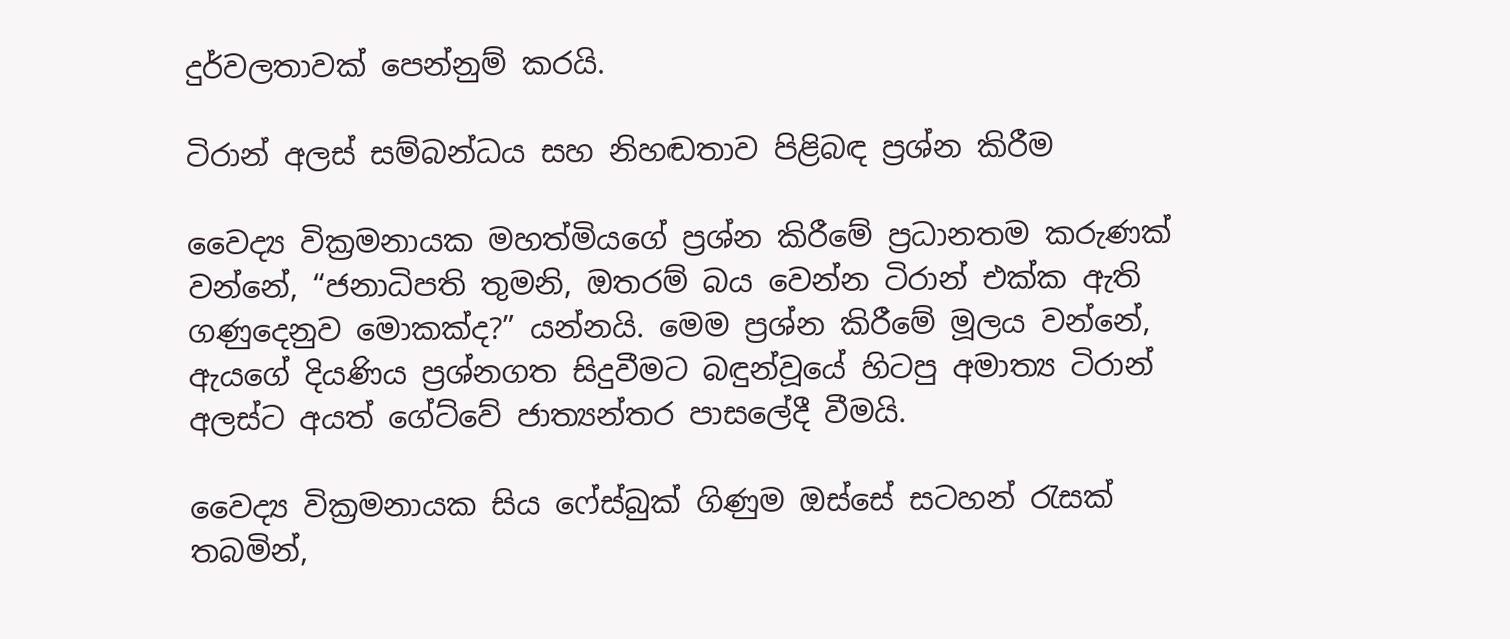දුර්වලතාවක් පෙන්නුම් කරයි.

ටිරාන් අලස් සම්බන්ධය සහ නිහඬතාව පිළිබඳ ප්‍රශ්න කිරීම

වෛද්‍ය වික්‍රමනායක මහත්මියගේ ප්‍රශ්න කිරීමේ ප්‍රධානතම කරුණක් වන්නේ, “ජනාධිපති තුමනි, ඔතරම් බය වෙන්න ටිරාන් එක්ක ඇති ගණුදෙනුව මොකක්ද?” යන්නයි. මෙම ප්‍රශ්න කිරීමේ මූලය වන්නේ, ඇයගේ දියණිය ප්‍රශ්නගත සිදුවීමට බඳුන්වූයේ හිටපු අමාත්‍ය ටිරාන් අලස්ට අයත් ගේට්වේ ජාත්‍යන්තර පාසලේදී වීමයි.

වෛද්‍ය වික්‍රමනායක සිය ෆේස්බුක් ගිණුම ඔස්සේ සටහන් රැසක් තබමින්,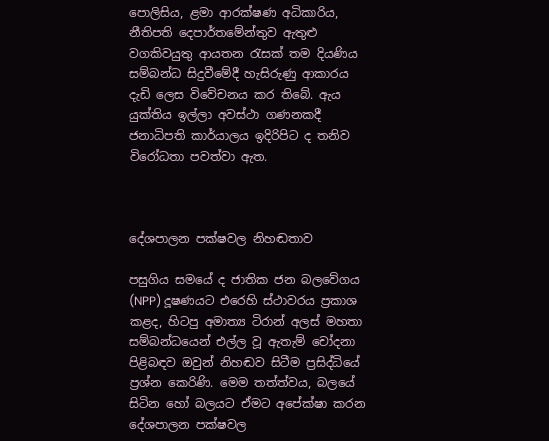පොලිසිය, ළමා ආරක්ෂණ අධිකාරිය, නීතිපති දෙපාර්තමේන්තුව ඇතුළු වගකිවයුතු ආයතන රැසක් තම දියණිය සම්බන්ධ සිදුවීමේදී හැසිරුණු ආකාරය දැඩි ලෙස විවේචනය කර තිබේ. ඇය යුක්තිය ඉල්ලා අවස්ථා ගණනකදී ජනාධිපති කාර්යාලය ඉදිරිපිට ද තනිව විරෝධතා පවත්වා ඇත.



දේශපාලන පක්ෂවල නිහඬතාව

පසුගිය සමයේ ද ජාතික ජන බලවේගය (NPP) දූෂණයට එරෙහි ස්ථාවරය ප්‍රකාශ කළද, හිටපු අමාත්‍ය ටිරාන් අලස් මහතා සම්බන්ධයෙන් එල්ල වූ ඇතැම් චෝදනා පිළිබඳව ඔවුන් නිහඬව සිටීම ප්‍රසිද්ධියේ ප්‍රශ්න කෙරිණි. මෙම තත්ත්වය, බලයේ සිටින හෝ බලයට ඒමට අපේක්ෂා කරන දේශපාලන පක්ෂවල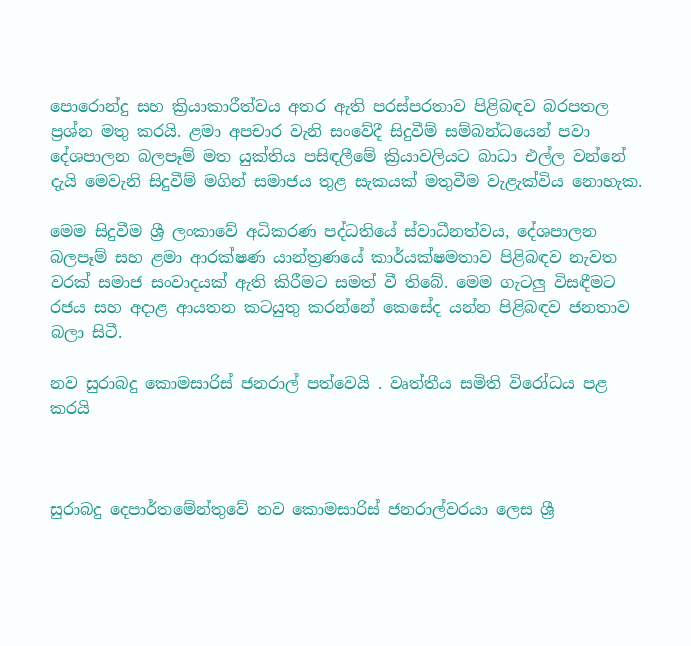පොරොන්දු සහ ක්‍රියාකාරීත්වය අතර ඇති පරස්පරතාව පිළිබඳව බරපතල ප්‍රශ්න මතු කරයි. ළමා අපචාර වැනි සංවේදී සිදුවීම් සම්බන්ධයෙන් පවා දේශපාලන බලපෑම් මත යුක්තිය පසිඳලීමේ ක්‍රියාවලියට බාධා එල්ල වන්නේ දැයි මෙවැනි සිදුවීම් මගින් සමාජය තුළ සැකයක් මතුවීම වැළැක්විය නොහැක.

මෙම සිදුවීම ශ්‍රී ලංකාවේ අධිකරණ පද්ධතියේ ස්වාධීනත්වය, දේශපාලන බලපෑම් සහ ළමා ආරක්ෂණ යාන්ත්‍රණයේ කාර්යක්ෂමතාව පිළිබඳව නැවත වරක් සමාජ සංවාදයක් ඇති කිරීමට සමත් වී තිබේ. මෙම ගැටලු විසඳීමට රජය සහ අදාළ ආයතන කටයුතු කරන්නේ කෙසේද යන්න පිළිබඳව ජනතාව බලා සිටී.

නව සුරාබදු කොමසාරිස් ජනරාල් පත්වෙයි . වෘත්තීය සමිති විරෝධය පළ කරයි



සුරාබදු දෙපාර්තමේන්තුවේ නව කොමසාරිස් ජනරාල්වරයා ලෙස ශ්‍රී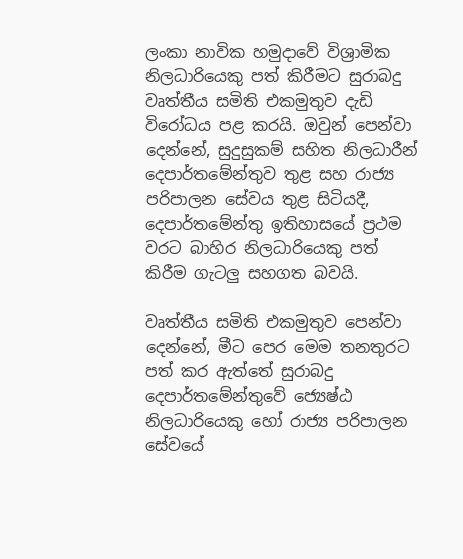ලංකා නාවික හමුදාවේ විශ්‍රාමික නිලධාරියෙකු පත් කිරීමට සුරාබදු වෘත්තීය සමිති එකමුතුව දැඩි විරෝධය පළ කරයි. ඔවුන් පෙන්වා දෙන්නේ, සුදුසුකම් සහිත නිලධාරීන් දෙපාර්තමේන්තුව තුළ සහ රාජ්‍ය පරිපාලන සේවය තුළ සිටියදී, දෙපාර්තමේන්තු ඉතිහාසයේ ප්‍රථම වරට බාහිර නිලධාරියෙකු පත් කිරීම ගැටලු සහගත බවයි.

වෘත්තීය සමිති එකමුතුව පෙන්වා දෙන්නේ, මීට පෙර මෙම තනතුරට පත් කර ඇත්තේ සුරාබදු දෙපාර්තමේන්තුවේ ජ්‍යෙෂ්ඨ නිලධාරියෙකු හෝ රාජ්‍ය පරිපාලන සේවයේ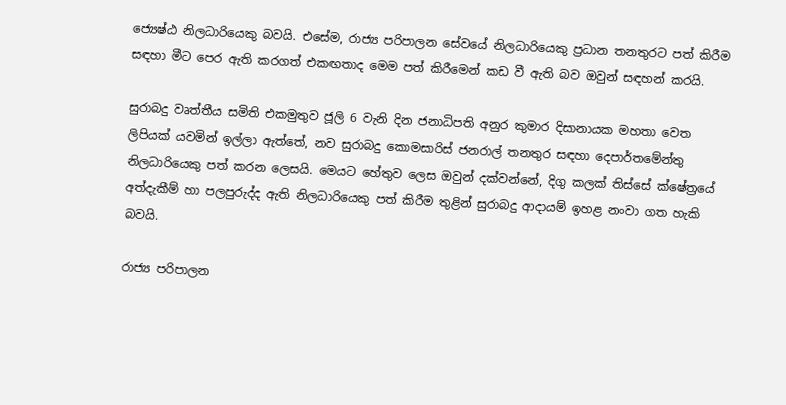ජ්‍යෙෂ්ඨ නිලධාරියෙකු බවයි. එසේම, රාජ්‍ය පරිපාලන සේවයේ නිලධාරියෙකු ප්‍රධාන තනතුරට පත් කිරීම සඳහා මීට පෙර ඇති කරගත් එකඟතාද මෙම පත් කිරීමෙන් කඩ වී ඇති බව ඔවුන් සඳහන් කරයි.

සුරාබදු වෘත්තීය සමිති එකමුතුව ජූලි 6 වැනි දින ජනාධිපති අනුර කුමාර දිසානායක මහතා වෙත ලිපියක් යවමින් ඉල්ලා ඇත්තේ, නව සුරාබදු කොමසාරිස් ජනරාල් තනතුර සඳහා දෙපාර්තමේන්තු නිලධාරියෙකු පත් කරන ලෙසයි. මෙයට හේතුව ලෙස ඔවුන් දක්වන්නේ, දිගු කලක් තිස්සේ ක්ෂේත්‍රයේ අත්දැකීම් හා පලපුරුද්ද ඇති නිලධාරියෙකු පත් කිරීම තුළින් සුරාබදු ආදායම් ඉහළ නංවා ගත හැකි බවයි.

රාජ්‍ය පරිපාලන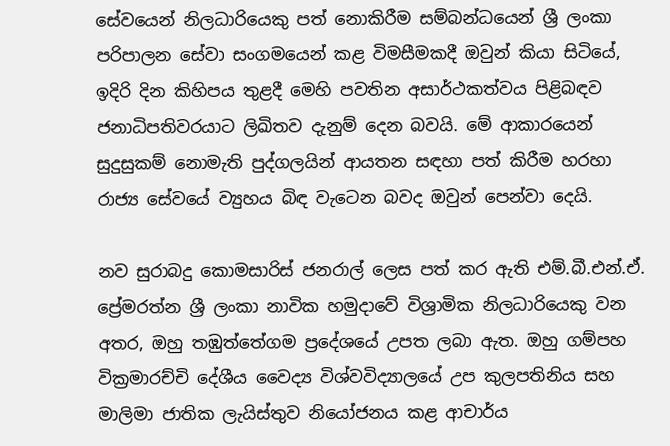සේවයෙන් නිලධාරියෙකු පත් නොකිරීම සම්බන්ධයෙන් ශ්‍රී ලංකා පරිපාලන සේවා සංගමයෙන් කළ විමසීමකදී ඔවුන් කියා සිටියේ, ඉදිරි දින කිහිපය තුළදී මෙහි පවතින අසාර්ථකත්වය පිළිබඳව ජනාධිපතිවරයාට ලිඛිතව දැනුම් දෙන බවයි. මේ ආකාරයෙන් සුදුසුකම් නොමැති පුද්ගලයින් ආයතන සඳහා පත් කිරීම හරහා රාජ්‍ය සේවයේ ව්‍යුහය බිඳ වැටෙන බවද ඔවුන් පෙන්වා දෙයි.

නව සුරාබදු කොමසාරිස් ජනරාල් ලෙස පත් කර ඇති එම්.බී.එන්.ඒ. ප්‍රේමරත්න ශ්‍රී ලංකා නාවික හමුදාවේ විශ්‍රාමික නිලධාරියෙකු වන අතර, ඔහු තඹුත්තේගම ප්‍රදේශයේ උපත ලබා ඇත. ඔහු ගම්පහ වික්‍රමාරච්චි දේශීය වෛද්‍ය විශ්වවිද්‍යාලයේ උප කුලපතිනිය සහ මාලිමා ජාතික ලැයිස්තුව නියෝජනය කළ ආචාර්ය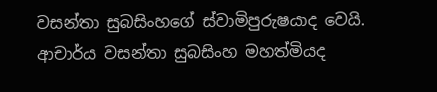වසන්තා සුබසිංහගේ ස්වාමිපුරුෂයාද වෙයි. ආචාර්ය වසන්තා සුබසිංහ මහත්මියද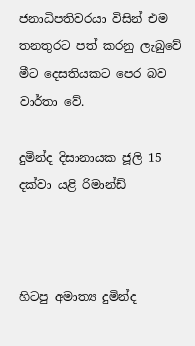ජනාධිපතිවරයා විසින් එම තනතුරට පත් කරනු ලැබුවේ මීට දෙසතියකට පෙර බව වාර්තා වේ.

දුමින්ද දිසානායක ජූලි 15 දක්වා යළි රිමාන්ඩ්



හිටපු අමාත්‍ය දුමින්ද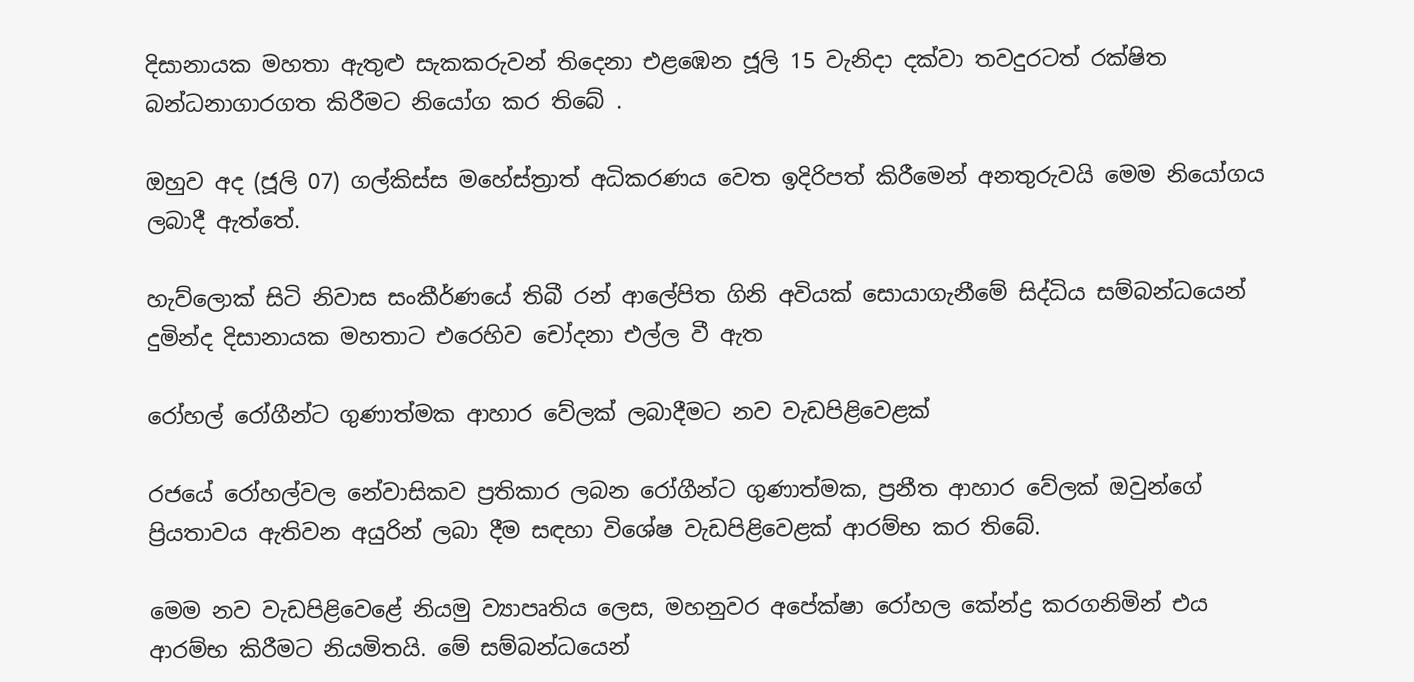දිසානායක මහතා ඇතුළු සැකකරුවන් තිදෙනා එළඹෙන ජූලි 15 වැනිදා දක්වා තවදුරටත් රක්ෂිත බන්ධනාගාරගත කිරීමට නියෝග කර තිබේ .

ඔහුව අද (ජූලි 07) ගල්කිස්ස මහේස්ත්‍රාත් අධිකරණය වෙත ඉදිරිපත් කිරීමෙන් අනතුරුවයි මෙම නියෝගය ලබාදී ඇත්තේ.

හැව්ලොක් සිටි නිවාස සංකීර්ණයේ තිබී රන් ආලේපිත ගිනි අවියක් සොයාගැනීමේ සිද්ධිය සම්බන්ධයෙන් දුමින්ද දිසානායක මහතාට එරෙහිව චෝදනා එල්ල වී ඇත

රෝහල් රෝගීන්ට ගුණාත්මක ආහාර වේලක් ලබාදීමට නව වැඩපිළිවෙළක්

රජයේ රෝහල්වල නේවාසිකව ප්‍රතිකාර ලබන රෝගීන්ට ගුණාත්මක, ප්‍රනීත ආහාර වේලක් ඔවුන්ගේ ප්‍රියතාවය ඇතිවන අයුරින් ලබා දීම සඳහා විශේෂ වැඩපිළිවෙළක් ආරම්භ කර තිබේ.

මෙම නව වැඩපිළිවෙළේ නියමු ව්‍යාපෘතිය ලෙස, මහනුවර අපේක්ෂා රෝහල කේන්ද්‍ර කරගනිමින් එය ආරම්භ කිරීමට නියමිතයි. මේ සම්බන්ධයෙන්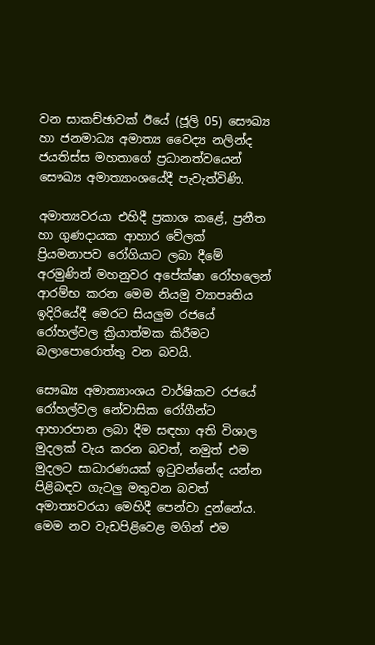වන සාකච්ඡාවක් ඊයේ (ජූලි 05) සෞඛ්‍ය හා ජනමාධ්‍ය අමාත්‍ය වෛද්‍ය නලින්ද ජයතිස්ස මහතාගේ ප්‍රධානත්වයෙන් සෞඛ්‍ය අමාත්‍යාංශයේදී පැවැත්විණි.

අමාත්‍යවරයා එහිදී ප්‍රකාශ කළේ, ප්‍රනීත හා ගුණදායක ආහාර වේලක් ප්‍රියමනාපව රෝගියාට ලබා දීමේ අරමුණින් මහනුවර අපේක්ෂා රෝහලෙන් ආරම්භ කරන මෙම නියමු ව්‍යාපෘතිය ඉදිරියේදී මෙරට සියලුම රජයේ රෝහල්වල ක්‍රියාත්මක කිරීමට බලාපොරොත්තු වන බවයි.

සෞඛ්‍ය අමාත්‍යාංශය වාර්ෂිකව රජයේ රෝහල්වල නේවාසික රෝගීන්ට ආහාරපාන ලබා දීම සඳහා අති විශාල මුදලක් වැය කරන බවත්, නමුත් එම මුදලට සාධාරණයක් ඉටුවන්නේද යන්න පිළිබඳව ගැටලු මතුවන බවත් අමාත්‍යවරයා මෙහිදී පෙන්වා දුන්නේය. මෙම නව වැඩපිළිවෙළ මගින් එම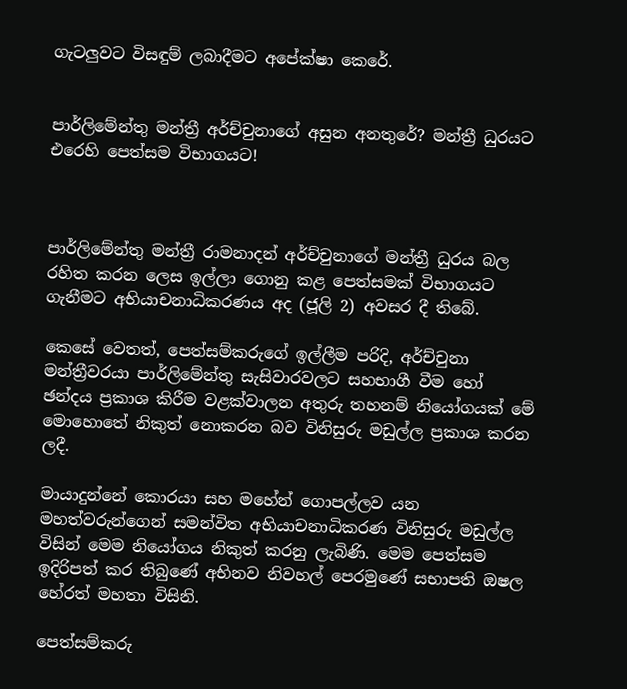ගැටලුවට විසඳුම් ලබාදීමට අපේක්ෂා කෙරේ.


පාර්ලිමේන්තු මන්ත්‍රී අර්ච්චුනාගේ අසුන අනතුරේ? මන්ත්‍රී ධුරයට එරෙහි පෙත්සම විභාගයට!



පාර්ලිමේන්තු මන්ත්‍රී රාමනාදන් අර්ච්චුනාගේ මන්ත්‍රී ධුරය බල රහිත කරන ලෙස ඉල්ලා ගොනු කළ පෙත්සමක් විභාගයට ගැනීමට අභියාචනාධිකරණය අද (ජූලි 2) අවසර දී තිබේ.

කෙසේ වෙතත්, පෙත්සම්කරුගේ ඉල්ලීම පරිදි, අර්ච්චුනා මන්ත්‍රීවරයා පාර්ලිමේන්තු සැසිවාරවලට සහභාගී වීම හෝ ඡන්දය ප්‍රකාශ කිරීම වළක්වාලන අතුරු තහනම් නියෝගයක් මේ මොහොතේ නිකුත් නොකරන බව විනිසුරු මඩුල්ල ප්‍රකාශ කරන ලදී.

මායාදුන්නේ කොරයා සහ මහේන් ගොපල්ලව යන මහත්වරුන්ගෙන් සමන්විත අභියාචනාධිකරණ විනිසුරු මඩුල්ල විසින් මෙම නියෝගය නිකුත් කරනු ලැබිණි. මෙම පෙත්සම ඉදිරිපත් කර තිබුණේ අභිනව නිවහල් පෙරමුණේ සභාපති ඔෂල හේරත් මහතා විසිනි.

පෙත්සම්කරු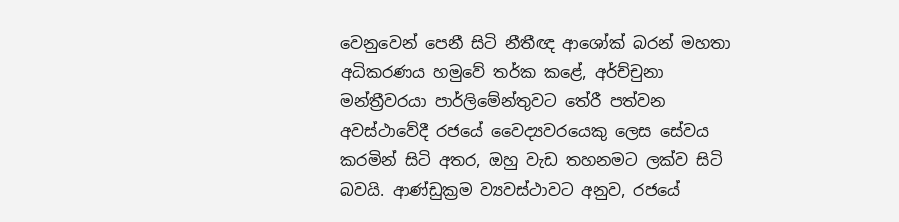වෙනුවෙන් පෙනී සිටි නීතීඥ ආශෝක් බරන් මහතා අධිකරණය හමුවේ තර්ක කළේ, අර්ච්චුනා මන්ත්‍රීවරයා පාර්ලිමේන්තුවට තේරී පත්වන අවස්ථාවේදී රජයේ වෛද්‍යවරයෙකු ලෙස සේවය කරමින් සිටි අතර, ඔහු වැඩ තහනමට ලක්ව සිටි බවයි. ආණ්ඩුක්‍රම ව්‍යවස්ථාවට අනුව, රජයේ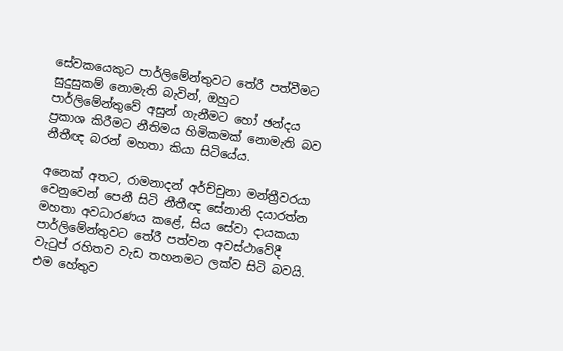සේවකයෙකුට පාර්ලිමේන්තුවට තේරී පත්වීමට සුදුසුකම් නොමැති බැවින්, ඔහුට පාර්ලිමේන්තුවේ අසුන් ගැනීමට හෝ ඡන්දය ප්‍රකාශ කිරීමට නීතිමය හිමිකමක් නොමැති බව නීතීඥ බරන් මහතා කියා සිටියේය.

අනෙක් අතට, රාමනාදන් අර්ච්චුනා මන්ත්‍රීවරයා වෙනුවෙන් පෙනී සිටි නීතීඥ සේනානි දයාරත්න මහතා අවධාරණය කළේ, සිය සේවා දායකයා පාර්ලිමේන්තුවට තේරී පත්වන අවස්ථාවේදී වැටුප් රහිතව වැඩ තහනමට ලක්ව සිටි බවයි. එම හේතුව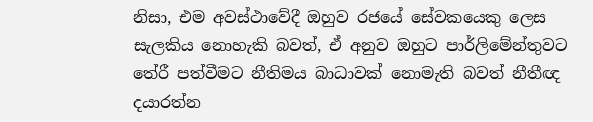නිසා, එම අවස්ථාවේදී ඔහුව රජයේ සේවකයෙකු ලෙස සැලකිය නොහැකි බවත්, ඒ අනුව ඔහුට පාර්ලිමේන්තුවට තේරී පත්වීමට නීතිමය බාධාවක් නොමැති බවත් නීතීඥ දයාරත්න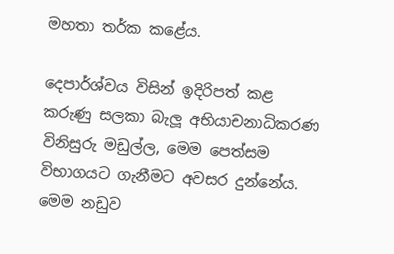මහතා තර්ක කළේය.

දෙපාර්ශ්වය විසින් ඉදිරිපත් කළ කරුණු සලකා බැලූ අභියාචනාධිකරණ විනිසුරු මඩුල්ල, මෙම පෙත්සම විභාගයට ගැනීමට අවසර දුන්නේය. මෙම නඩුව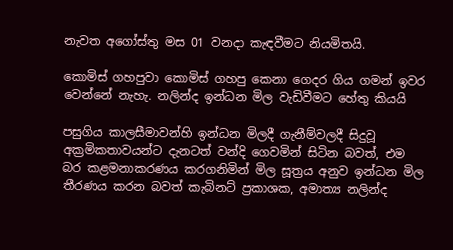නැවත අගෝස්තු මස 01 වනදා කැඳවීමට නියමිතයි.

කොමිස් ගහපුවා කොමිස් ගහපු කෙනා ගෙදර ගිය ගමන් ඉවර වෙන්නේ නැහැ. නලින්ද ඉන්ධන මිල වැඩිවීමට හේතු කියයි

පසුගිය කාලසීමාවන්හි ඉන්ධන මිලදී ගැනීම්වලදී සිදුවූ අක්‍රමිකතාවයන්ට දැනටත් වන්දි ගෙවමින් සිටින බවත්, එම බර කළමනාකරණය කරගනිමින් මිල සූත්‍රය අනුව ඉන්ධන මිල තීරණය කරන බවත් කැබිනට් ප්‍රකාශක, අමාත්‍ය නලින්ද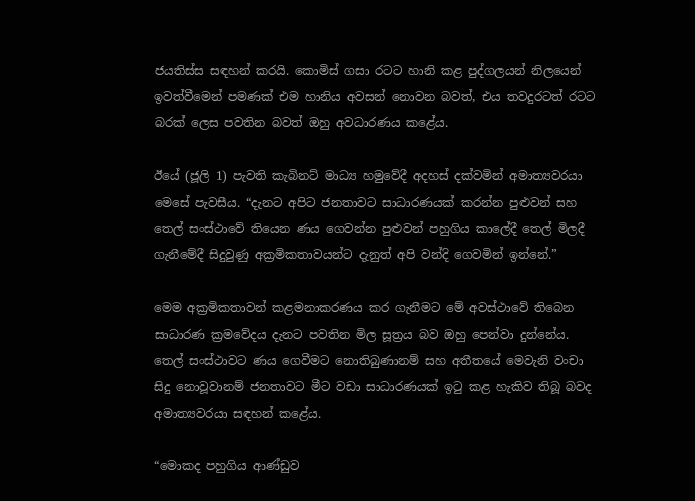ජයතිස්ස සඳහන් කරයි. කොමිස් ගසා රටට හානි කළ පුද්ගලයන් නිලයෙන් ඉවත්වීමෙන් පමණක් එම හානිය අවසන් නොවන බවත්, එය තවදුරටත් රටට බරක් ලෙස පවතින බවත් ඔහු අවධාරණය කළේය.

ඊයේ (ජූලි 1) පැවති කැබිනට් මාධ්‍ය හමුවේදී අදහස් දක්වමින් අමාත්‍යවරයා මෙසේ පැවසීය. “දැනට අපිට ජනතාවට සාධාරණයක් කරන්න පුළුවන් සහ තෙල් සංස්ථාවේ තියෙන ණය ගෙවන්න පුළුවන් පහුගිය කාලේදී තෙල් මිලදී ගැනීමේදී සිදුවුණු අක්‍රමිකතාවයන්ට දැනුත් අපි වන්දි ගෙවමින් ඉන්නේ.”

මෙම අක්‍රමිකතාවන් කළමනාකරණය කර ගැනීමට මේ අවස්ථාවේ තිබෙන සාධාරණ ක්‍රමවේදය දැනට පවතින මිල සූත්‍රය බව ඔහු පෙන්වා දුන්නේය. තෙල් සංස්ථාවට ණය ගෙවීමට නොතිබුණානම් සහ අතීතයේ මෙවැනි වංචා සිදු නොවූවානම් ජනතාවට මීට වඩා සාධාරණයක් ඉටු කළ හැකිව තිබූ බවද අමාත්‍යවරයා සඳහන් කළේය.

“මොකද පහුගිය ආණ්ඩුව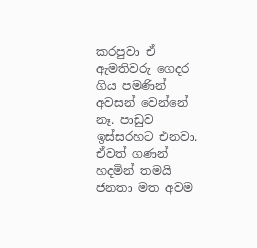කරපුවා ඒ ඇමතිවරු ගෙදර ගිය පමණින් අවසන් වෙන්නේ නෑ. පාඩුව ඉස්සරහට එනවා. ඒවත් ගණන් හදමින් තමයි ජනතා මත අවම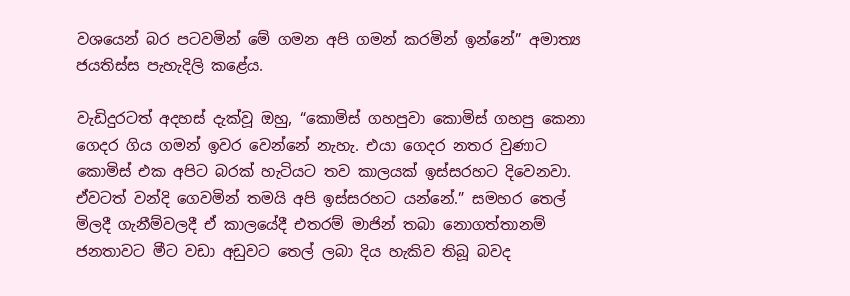වශයෙන් බර පටවමින් මේ ගමන අපි ගමන් කරමින් ඉන්නේ” අමාත්‍ය ජයතිස්ස පැහැදිලි කළේය.

වැඩිදුරටත් අදහස් දැක්වූ ඔහු, “කොමිස් ගහපුවා කොමිස් ගහපු කෙනා ගෙදර ගිය ගමන් ඉවර වෙන්නේ නැහැ. එයා ගෙදර නතර වුණාට කොමිස් එක අපිට බරක් හැටියට තව කාලයක් ඉස්සරහට දිවෙනවා. ඒවටත් වන්දි ගෙවමින් තමයි අපි ඉස්සරහට යන්නේ.” සමහර තෙල් මිලදී ගැනීම්වලදී ඒ කාලයේදී එතරම් මාජින් තබා නොගත්තානම් ජනතාවට මීට වඩා අඩුවට තෙල් ලබා දිය හැකිව තිබූ බවද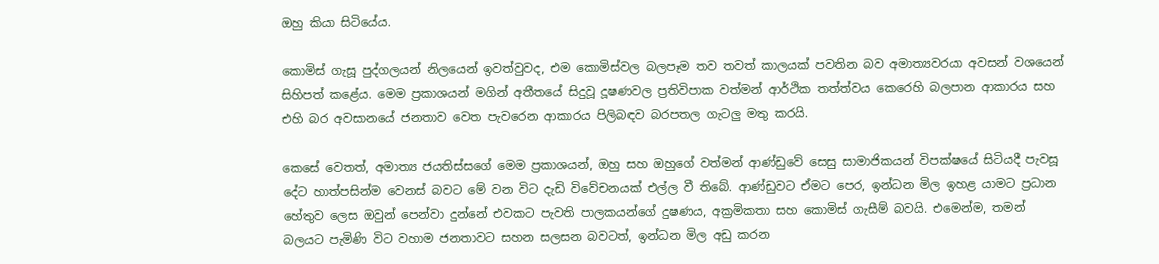ඔහු කියා සිටියේය.

කොමිස් ගැසූ පුද්ගලයන් නිලයෙන් ඉවත්වුවද, එම කොමිස්වල බලපෑම තව තවත් කාලයක් පවතින බව අමාත්‍යවරයා අවසන් වශයෙන් සිහිපත් කළේය. මෙම ප්‍රකාශයන් මගින් අතීතයේ සිදුවූ දූෂණවල ප්‍රතිවිපාක වත්මන් ආර්ථික තත්ත්වය කෙරෙහි බලපාන ආකාරය සහ එහි බර අවසානයේ ජනතාව වෙත පැවරෙන ආකාරය පිලිබඳව බරපතල ගැටලු මතු කරයි.

කෙසේ වෙතත්, අමාත්‍ය ජයතිස්සගේ මෙම ප්‍රකාශයන්, ඔහු සහ ඔහුගේ වත්මන් ආණ්ඩුවේ සෙසු සාමාජිකයන් විපක්ෂයේ සිටියදී පැවසූ දේට හාත්පසින්ම වෙනස් බවට මේ වන විට දැඩි විවේචනයක් එල්ල වී තිබේ. ආණ්ඩුවට ඒමට පෙර, ඉන්ධන මිල ඉහළ යාමට ප්‍රධාන හේතුව ලෙස ඔවුන් පෙන්වා දුන්නේ එවකට පැවති පාලකයන්ගේ දුෂණය, අක්‍රමිකතා සහ කොමිස් ගැසීම් බවයි. එමෙන්ම, තමන් බලයට පැමිණි විට වහාම ජනතාවට සහන සලසන බවටත්, ඉන්ධන මිල අඩු කරන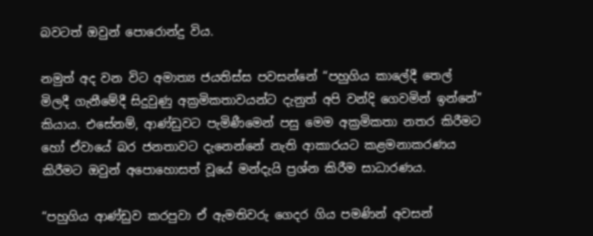බවටත් ඔවුන් පොරොන්දු විය.

නමුත් අද වන විට අමාත්‍ය ජයතිස්ස පවසන්නේ “පහුගිය කාලේදී තෙල් මිලදී ගැනීමේදී සිදුවුණු අක්‍රමිකතාවයන්ට දැනුත් අපි වන්දි ගෙවමින් ඉන්නේ” කියාය. එසේනම්, ආණ්ඩුවට පැමිණීමෙන් පසු මෙම අක්‍රමිකතා නතර කිරීමට හෝ ඒවායේ බර ජනතාවට දැනෙන්නේ නැති ආකාරයට කළමනාකරණය කිරීමට ඔවුන් අපොහොසත් වූයේ මන්දැයි ප්‍රශ්න කිරීම සාධාරණය.

“පහුගිය ආණ්ඩුව කරපුවා ඒ ඇමතිවරු ගෙදර ගිය පමණින් අවසන්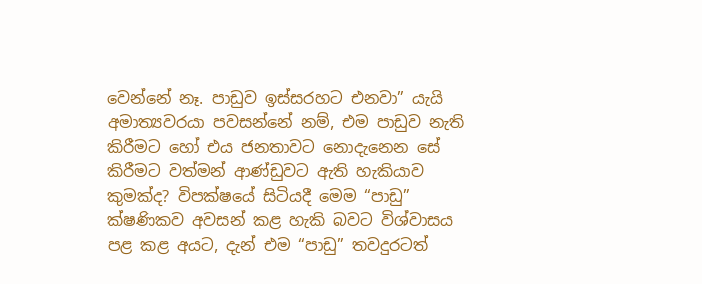වෙන්නේ නෑ. පාඩුව ඉස්සරහට එනවා” යැයි අමාත්‍යවරයා පවසන්නේ නම්, එම පාඩුව නැති කිරීමට හෝ එය ජනතාවට නොදැනෙන සේ කිරීමට වත්මන් ආණ්ඩුවට ඇති හැකියාව කුමක්ද? විපක්ෂයේ සිටියදී මෙම “පාඩු” ක්ෂණිකව අවසන් කළ හැකි බවට විශ්වාසය පළ කළ අයට, දැන් එම “පාඩු” තවදුරටත්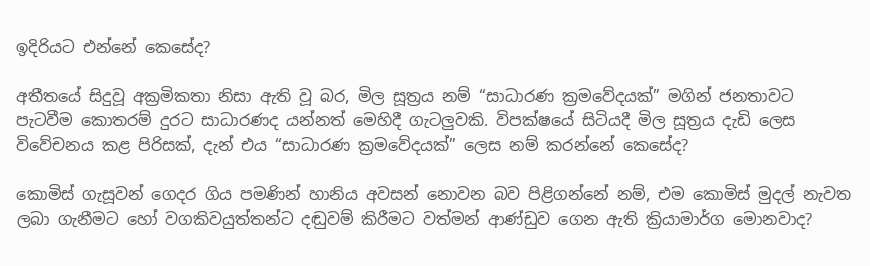ඉදිරියට එන්නේ කෙසේද?

අතීතයේ සිදුවූ අක්‍රමිකතා නිසා ඇති වූ බර, මිල සූත්‍රය නම් “සාධාරණ ක්‍රමවේදයක්” මගින් ජනතාවට පැටවීම කොතරම් දුරට සාධාරණද යන්නත් මෙහිදී ගැටලුවකි. විපක්ෂයේ සිටියදී මිල සූත්‍රය දැඩි ලෙස විවේචනය කළ පිරිසක්, දැන් එය “සාධාරණ ක්‍රමවේදයක්” ලෙස නම් කරන්නේ කෙසේද?

කොමිස් ගැසූවන් ගෙදර ගිය පමණින් හානිය අවසන් නොවන බව පිළිගන්නේ නම්, එම කොමිස් මුදල් නැවත ලබා ගැනීමට හෝ වගකිවයුත්තන්ට දඬුවම් කිරීමට වත්මන් ආණ්ඩුව ගෙන ඇති ක්‍රියාමාර්ග මොනවාද?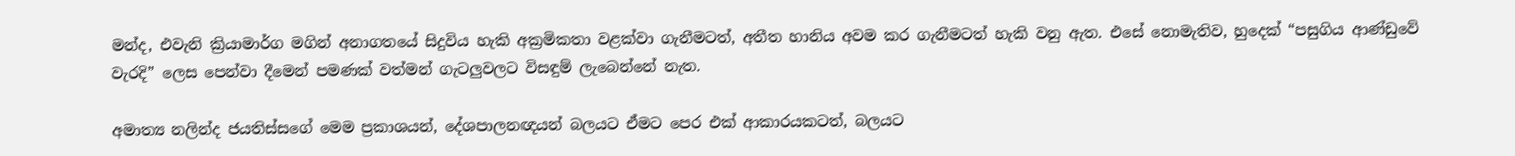මන්ද, එවැනි ක්‍රියාමාර්ග මගින් අනාගතයේ සිදුවිය හැකි අක්‍රමිකතා වළක්වා ගැනීමටත්, අතීත හානිය අවම කර ගැනීමටත් හැකි වනු ඇත. එසේ නොමැතිව, හුදෙක් “පසුගිය ආණ්ඩුවේ වැරදි” ලෙස පෙන්වා දීමෙන් පමණක් වත්මන් ගැටලුවලට විසඳුම් ලැබෙන්නේ නැත.

අමාත්‍ය නලින්ද ජයතිස්සගේ මෙම ප්‍රකාශයන්, දේශපාලනඥයන් බලයට ඒමට පෙර එක් ආකාරයකටත්, බලයට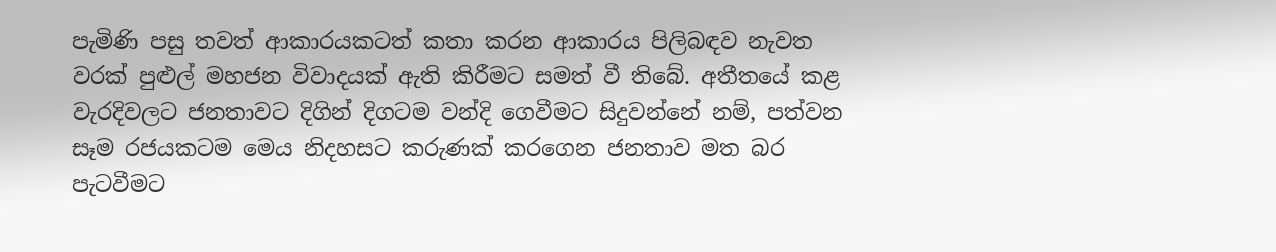පැමිණි පසු තවත් ආකාරයකටත් කතා කරන ආකාරය පිලිබඳව නැවත වරක් පුළුල් මහජන විවාදයක් ඇති කිරීමට සමත් වී තිබේ. අතීතයේ කළ වැරදිවලට ජනතාවට දිගින් දිගටම වන්දි ගෙවීමට සිදුවන්නේ නම්, පත්වන සෑම රජයකටම මෙය නිදහසට කරුණක් කරගෙන ජනතාව මත බර පැටවීමට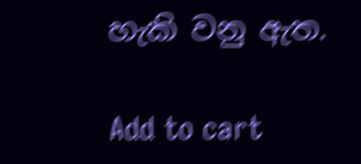හැකි වනු ඇත.

Add to cart